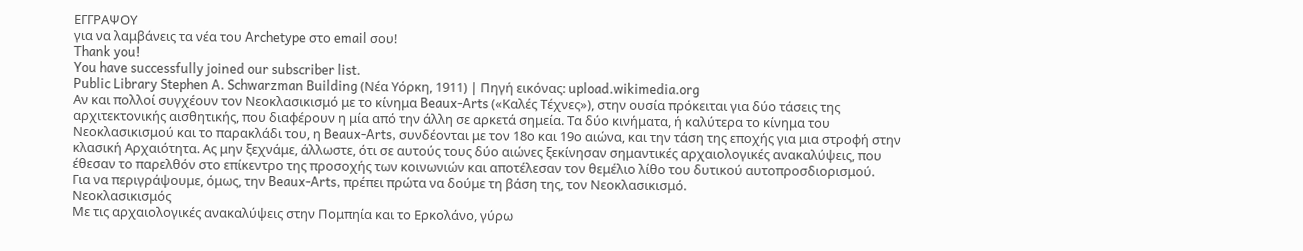ΕΓΓΡΑΨΟΥ
για να λαμβάνεις τα νέα του Archetype στο email σου!
Thank you!
You have successfully joined our subscriber list.
Public Library Stephen A. Schwarzman Building (Νέα Υόρκη, 1911) | Πηγή εικόνας: upload.wikimedia.org
Αν και πολλοί συγχέουν τον Νεοκλασικισμό με το κίνημα Beaux-Arts («Καλές Τέχνες»), στην ουσία πρόκειται για δύο τάσεις της αρχιτεκτονικής αισθητικής, που διαφέρουν η μία από την άλλη σε αρκετά σημεία. Τα δύο κινήματα, ή καλύτερα το κίνημα του Νεοκλασικισμού και το παρακλάδι του, η Beaux-Arts, συνδέονται με τον 18ο και 19ο αιώνα, και την τάση της εποχής για μια στροφή στην κλασική Αρχαιότητα. Ας μην ξεχνάμε, άλλωστε, ότι σε αυτούς τους δύο αιώνες ξεκίνησαν σημαντικές αρχαιολογικές ανακαλύψεις, που έθεσαν το παρελθόν στο επίκεντρο της προσοχής των κοινωνιών και αποτέλεσαν τον θεμέλιο λίθο του δυτικού αυτοπροσδιορισμού.
Για να περιγράψουμε, όμως, την Beaux-Arts, πρέπει πρώτα να δούμε τη βάση της, τον Νεοκλασικισμό.
Νεοκλασικισμός
Με τις αρχαιολογικές ανακαλύψεις στην Πομπηία και το Ερκολάνο, γύρω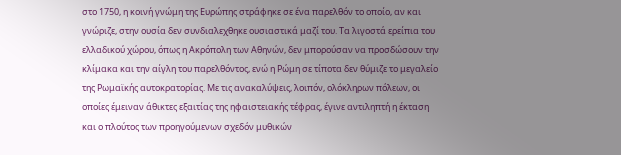στο 1750, η κοινή γνώμη της Ευρώπης στράφηκε σε ένα παρελθόν το οποίο, αν και γνώριζε, στην ουσία δεν συνδιαλεχθηκε ουσιαστικά μαζί του. Τα λιγοστά ερείπια του ελλαδικού χώρου, όπως η Ακρόπολη των Αθηνών, δεν μπορούσαν να προσδώσουν την κλίμακα και την αίγλη του παρελθόντος, ενώ η Ρώμη σε τίποτα δεν θύμιζε το μεγαλείο της Ρωμαϊκής αυτοκρατορίας. Με τις ανακαλύψεις, λοιπόν, ολόκληρων πόλεων, οι οποίες έμειναν άθικτες εξαιτίας της ηφαιστειακής τέφρας, έγινε αντιληπτή η έκταση και ο πλούτος των προηγούμενων σχεδόν μυθικών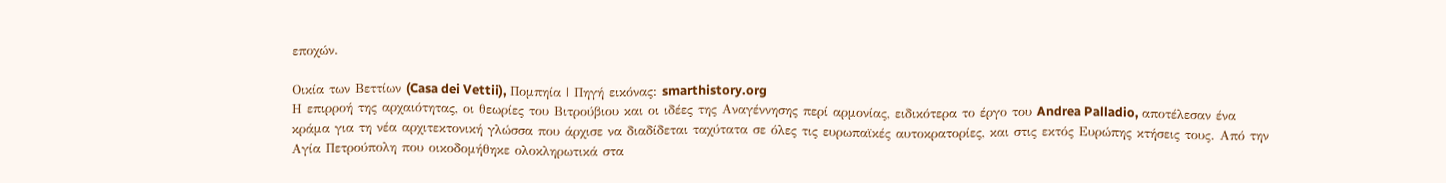εποχών.

Οικία των Βεττίων (Casa dei Vettii), Πομπηία | Πηγή εικόνας: smarthistory.org
Η επιρροή της αρχαιότητας, οι θεωρίες του Βιτρούβιου και οι ιδέες της Αναγέννησης περί αρμονίας, ειδικότερα το έργο του Andrea Palladio, αποτέλεσαν ένα κράμα για τη νέα αρχιτεκτονική γλώσσα που άρχισε να διαδίδεται ταχύτατα σε όλες τις ευρωπαϊκές αυτοκρατορίες, και στις εκτός Ευρώπης κτήσεις τους. Από την Αγία Πετρούπολη που οικοδομήθηκε ολοκληρωτικά στα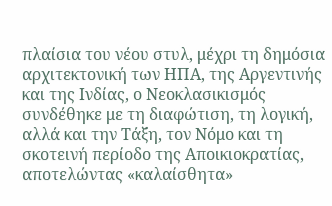πλαίσια του νέου στυλ, μέχρι τη δημόσια αρχιτεκτονική των ΗΠΑ, της Αργεντινής και της Ινδίας, ο Νεοκλασικισμός συνδέθηκε με τη διαφώτιση, τη λογική, αλλά και την Τάξη, τον Νόμο και τη σκοτεινή περίοδο της Αποικιοκρατίας, αποτελώντας «καλαίσθητα»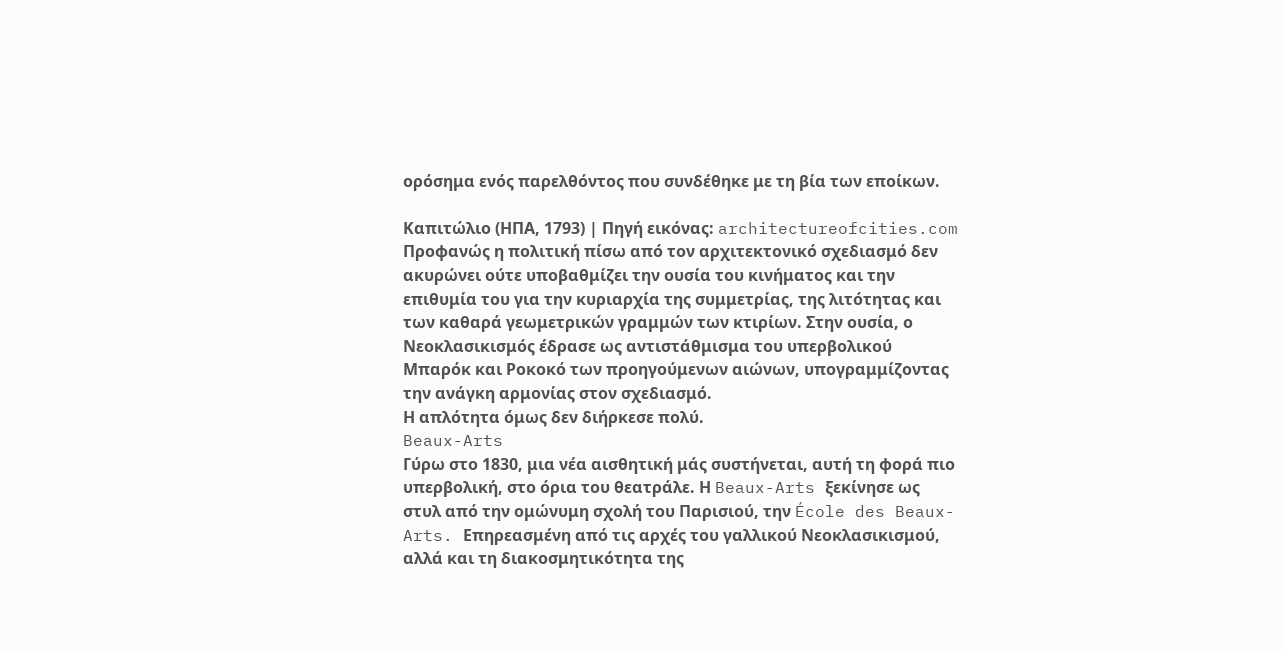ορόσημα ενός παρελθόντος που συνδέθηκε με τη βία των εποίκων.

Καπιτώλιο (ΗΠΑ, 1793) | Πηγή εικόνας: architectureofcities.com
Προφανώς η πολιτική πίσω από τον αρχιτεκτονικό σχεδιασμό δεν ακυρώνει ούτε υποβαθμίζει την ουσία του κινήματος και την επιθυμία του για την κυριαρχία της συμμετρίας, της λιτότητας και των καθαρά γεωμετρικών γραμμών των κτιρίων. Στην ουσία, ο Νεοκλασικισμός έδρασε ως αντιστάθμισμα του υπερβολικού Μπαρόκ και Ροκοκό των προηγούμενων αιώνων, υπογραμμίζοντας την ανάγκη αρμονίας στον σχεδιασμό.
Η απλότητα όμως δεν διήρκεσε πολύ.
Beaux-Arts
Γύρω στο 1830, μια νέα αισθητική μάς συστήνεται, αυτή τη φορά πιο υπερβολική, στο όρια του θεατράλε. Η Beaux-Arts ξεκίνησε ως στυλ από την ομώνυμη σχολή του Παρισιού, την École des Beaux-Arts. Επηρεασμένη από τις αρχές του γαλλικού Νεοκλασικισμού, αλλά και τη διακοσμητικότητα της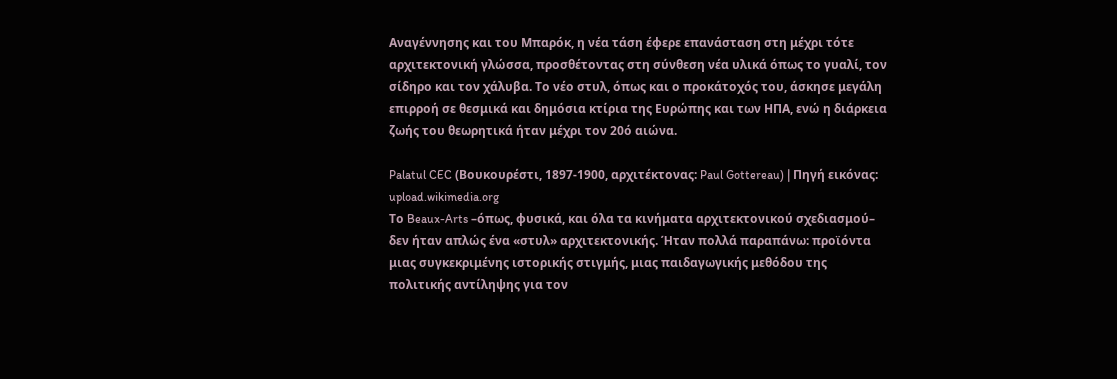Αναγέννησης και του Μπαρόκ, η νέα τάση έφερε επανάσταση στη μέχρι τότε αρχιτεκτονική γλώσσα, προσθέτοντας στη σύνθεση νέα υλικά όπως το γυαλί, τον σίδηρο και τον χάλυβα. Το νέο στυλ, όπως και ο προκάτοχός του, άσκησε μεγάλη επιρροή σε θεσμικά και δημόσια κτίρια της Ευρώπης και των ΗΠΑ, ενώ η διάρκεια ζωής του θεωρητικά ήταν μέχρι τον 20ό αιώνα.

Palatul CEC (Βουκουρέστι, 1897-1900, αρχιτέκτονας: Paul Gottereau) | Πηγή εικόνας: upload.wikimedia.org
Το Beaux-Arts –όπως, φυσικά, και όλα τα κινήματα αρχιτεκτονικού σχεδιασμού– δεν ήταν απλώς ένα «στυλ» αρχιτεκτονικής. Ήταν πολλά παραπάνω: προϊόντα μιας συγκεκριμένης ιστορικής στιγμής, μιας παιδαγωγικής μεθόδου της πολιτικής αντίληψης για τον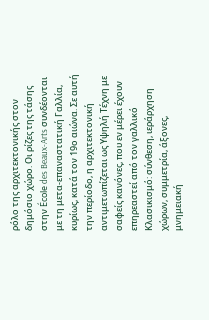ρόλο της αρχιτεκτονικής στον δημόσιο χώρο. Οι ρίζες της τάσης στην École des Beaux-Arts συνδέονται με τη μετα-επαναστατική Γαλλία, κυρίως, κατά τον 19ο αιώνα. Σε αυτή την περίοδο, η αρχιτεκτονική αντιμετωπίζεται ως Υψηλή Τέχνη με σαφείς κανόνες, που εν μέρει έχουν επηρεαστεί από τον γαλλικό Κλασικισμό: σύνθεση, ιεράρχηση χώρων, συμμετρία, άξονες, μνημειακή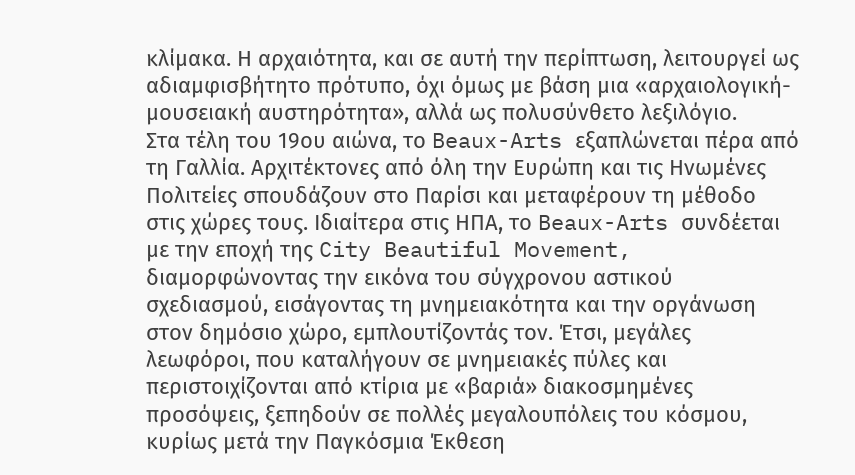κλίμακα. Η αρχαιότητα, και σε αυτή την περίπτωση, λειτουργεί ως αδιαμφισβήτητο πρότυπο, όχι όμως με βάση μια «αρχαιολογική-μουσειακή αυστηρότητα», αλλά ως πολυσύνθετο λεξιλόγιο.
Στα τέλη του 19ου αιώνα, το Beaux-Arts εξαπλώνεται πέρα από τη Γαλλία. Αρχιτέκτονες από όλη την Ευρώπη και τις Ηνωμένες Πολιτείες σπουδάζουν στο Παρίσι και μεταφέρουν τη μέθοδο στις χώρες τους. Ιδιαίτερα στις ΗΠΑ, το Beaux-Arts συνδέεται με την εποχή της City Beautiful Movement, διαμορφώνοντας την εικόνα του σύγχρονου αστικού σχεδιασμού, εισάγοντας τη μνημειακότητα και την οργάνωση στον δημόσιο χώρο, εμπλουτίζοντάς τον. Έτσι, μεγάλες λεωφόροι, που καταλήγουν σε μνημειακές πύλες και περιστοιχίζονται από κτίρια με «βαριά» διακοσμημένες προσόψεις, ξεπηδούν σε πολλές μεγαλουπόλεις του κόσμου, κυρίως μετά την Παγκόσμια Έκθεση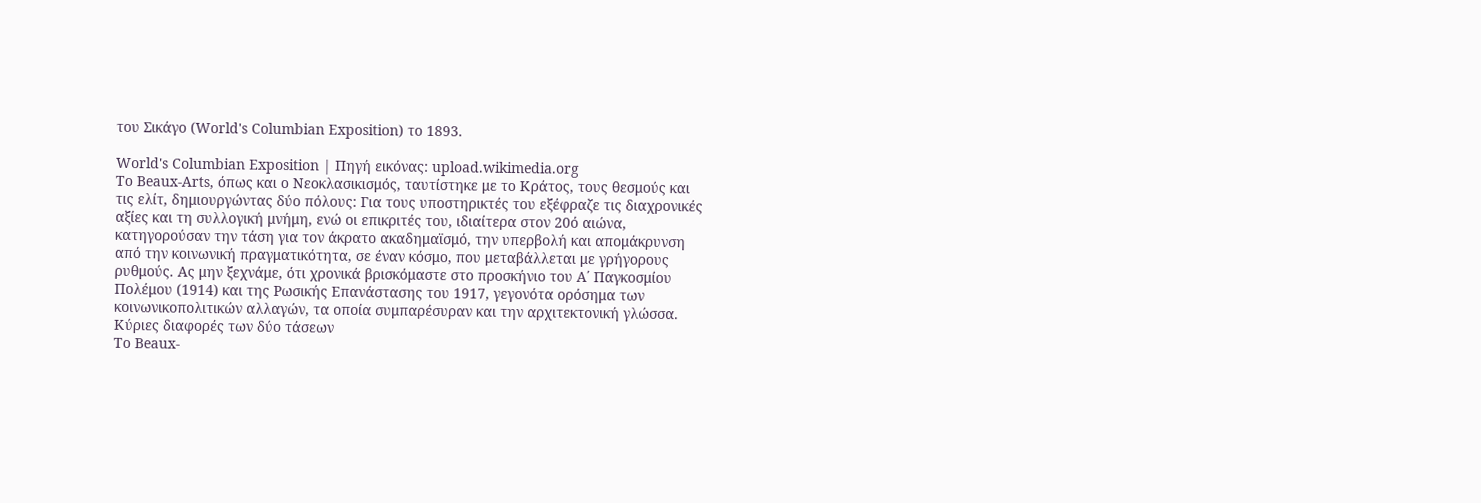του Σικάγο (World's Columbian Exposition) το 1893.

World's Columbian Exposition | Πηγή εικόνας: upload.wikimedia.org
Το Beaux-Arts, όπως και ο Νεοκλασικισμός, ταυτίστηκε με το Κράτος, τους θεσμούς και τις ελίτ, δημιουργώντας δύο πόλους: Για τους υποστηρικτές του εξέφραζε τις διαχρονικές αξίες και τη συλλογική μνήμη, ενώ οι επικριτές του, ιδιαίτερα στον 20ό αιώνα, κατηγορούσαν την τάση για τον άκρατο ακαδημαϊσμό, την υπερβολή και απομάκρυνση από την κοινωνική πραγματικότητα, σε έναν κόσμο, που μεταβάλλεται με γρήγορους ρυθμούς. Ας μην ξεχνάμε, ότι χρονικά βρισκόμαστε στο προσκήνιο του Α΄ Παγκοσμίου Πολέμου (1914) και της Ρωσικής Επανάστασης του 1917, γεγονότα ορόσημα των κοινωνικοπολιτικών αλλαγών, τα οποία συμπαρέσυραν και την αρχιτεκτονική γλώσσα.
Κύριες διαφορές των δύο τάσεων
Το Beaux-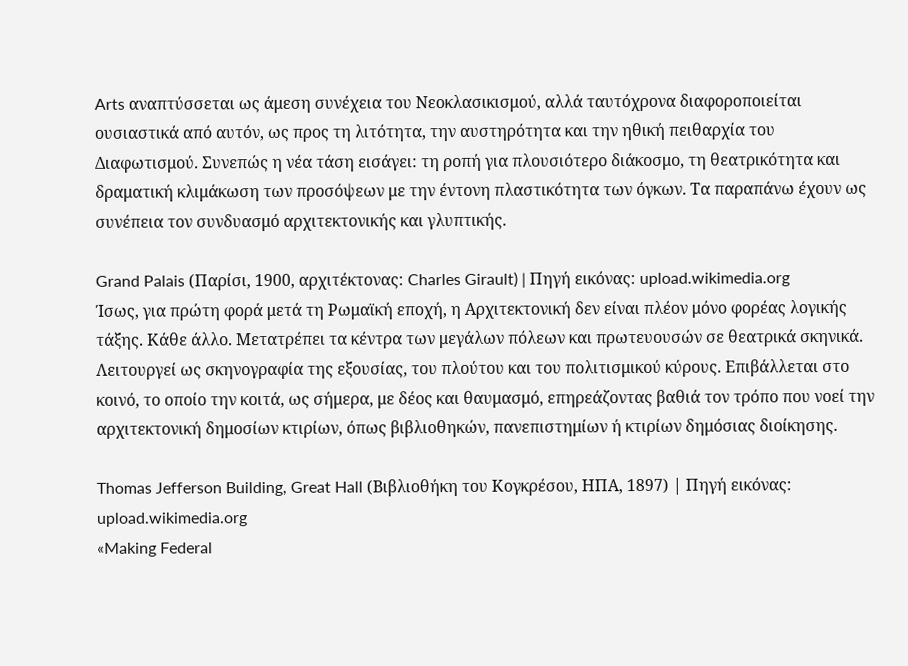Arts αναπτύσσεται ως άμεση συνέχεια του Νεοκλασικισμού, αλλά ταυτόχρονα διαφοροποιείται ουσιαστικά από αυτόν, ως προς τη λιτότητα, την αυστηρότητα και την ηθική πειθαρχία του Διαφωτισμού. Συνεπώς η νέα τάση εισάγει: τη ροπή για πλουσιότερο διάκοσμο, τη θεατρικότητα και δραματική κλιμάκωση των προσόψεων με την έντονη πλαστικότητα των όγκων. Τα παραπάνω έχουν ως συνέπεια τον συνδυασμό αρχιτεκτονικής και γλυπτικής.

Grand Palais (Παρίσι, 1900, αρχιτέκτονας: Charles Girault) | Πηγή εικόνας: upload.wikimedia.org
Ίσως, για πρώτη φορά μετά τη Ρωμαϊκή εποχή, η Αρχιτεκτονική δεν είναι πλέον μόνο φορέας λογικής τάξης. Κάθε άλλο. Μετατρέπει τα κέντρα των μεγάλων πόλεων και πρωτευουσών σε θεατρικά σκηνικά. Λειτουργεί ως σκηνογραφία της εξουσίας, του πλούτου και του πολιτισμικού κύρους. Επιβάλλεται στο κοινό, το οποίο την κοιτά, ως σήμερα, με δέος και θαυμασμό, επηρεάζοντας βαθιά τον τρόπο που νοεί την αρχιτεκτονική δημοσίων κτιρίων, όπως βιβλιοθηκών, πανεπιστημίων ή κτιρίων δημόσιας διοίκησης.

Thomas Jefferson Building, Great Hall (Βιβλιοθήκη του Κογκρέσου, ΗΠΑ, 1897) | Πηγή εικόνας: upload.wikimedia.org
«Making Federal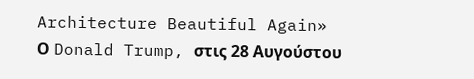Architecture Beautiful Again»
Ο Donald Trump, στις 28 Αυγούστου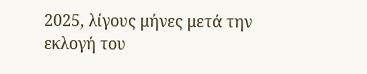2025, λίγους μήνες μετά την εκλογή του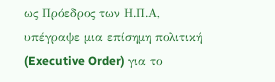ως Πρόεδρος των Η.Π.Α, υπέγραψε μια επίσημη πολιτική (Executive Order) για το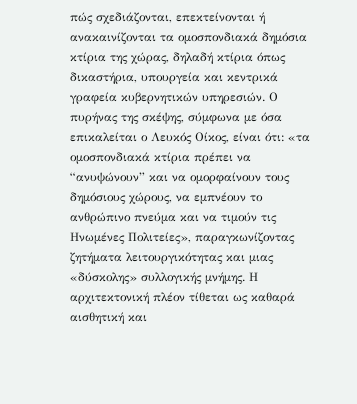πώς σχεδιάζονται, επεκτείνονται ή ανακαινίζονται τα ομοσπονδιακά δημόσια κτίρια της χώρας, δηλαδή κτίρια όπως δικαστήρια, υπουργεία και κεντρικά γραφεία κυβερνητικών υπηρεσιών. Ο πυρήνας της σκέψης, σύμφωνα με όσα επικαλείται ο Λευκός Οίκος, είναι ότι: «τα ομοσπονδιακά κτίρια πρέπει να “ανυψώνουν” και να ομορφαίνουν τους δημόσιους χώρους, να εμπνέουν το ανθρώπινο πνεύμα και να τιμούν τις Ηνωμένες Πολιτείες», παραγκωνίζοντας ζητήματα λειτουργικότητας και μιας «δύσκολης» συλλογικής μνήμης. Η αρχιτεκτονική πλέον τίθεται ως καθαρά αισθητική και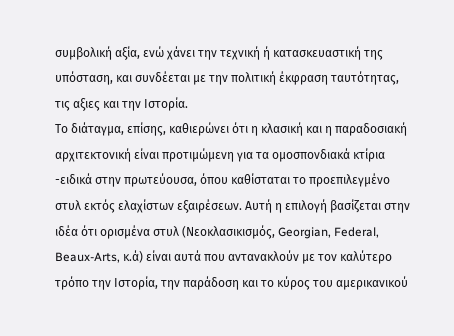συμβολική αξία, ενώ χάνει την τεχνική ή κατασκευαστική της υπόσταση, και συνδέεται με την πολιτική έκφραση ταυτότητας, τις αξιες και την Ιστορία.
Το διάταγμα, επίσης, καθιερώνει ότι η κλασική και η παραδοσιακή αρχιτεκτονική είναι προτιμώμενη για τα ομοσπονδιακά κτίρια -ειδικά στην πρωτεύουσα, όπου καθίσταται το προεπιλεγμένο στυλ εκτός ελαχίστων εξαιρέσεων. Αυτή η επιλογή βασίζεται στην ιδέα ότι ορισμένα στυλ (Νεοκλασικισμός, Georgian, Federal, Beaux-Arts, κ.ά) είναι αυτά που αντανακλούν με τον καλύτερο τρόπο την Ιστορία, την παράδοση και το κύρος του αμερικανικού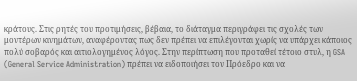κράτους. Στις ρητές του προτιμήσεις, βέβαια, το διάταγμα περιγράφει τις σχολές των μοντέρων κινημάτων, αναφέροντας πως δεν πρέπει να επιλέγονται χωρίς να υπάρχει κάποιος πολύ σοβαρός και αιτιολογημένος λόγος. Στην περίπτωση που προταθεί τέτοιο στυλ, η GSA (General Service Administration) πρέπει να ειδοποιήσει τον Πρόεδρο και να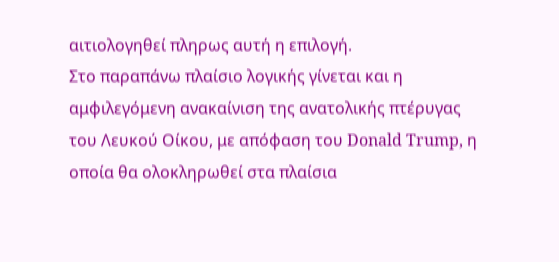αιτιολογηθεί πληρως αυτή η επιλογή.
Στο παραπάνω πλαίσιο λογικής γίνεται και η αμφιλεγόμενη ανακαίνιση της ανατολικής πτέρυγας του Λευκού Οίκου, με απόφαση του Donald Trump, η οποία θα ολοκληρωθεί στα πλαίσια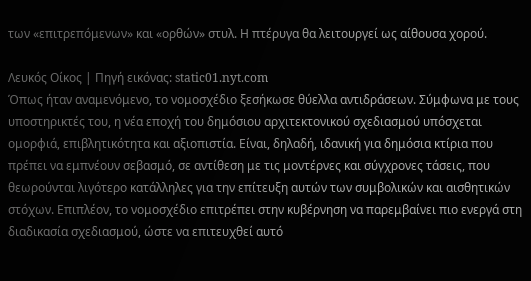των «επιτρεπόμενων» και «ορθών» στυλ. Η πτέρυγα θα λειτουργεί ως αίθουσα χορού.

Λευκός Οίκος | Πηγή εικόνας: static01.nyt.com
Όπως ήταν αναμενόμενο, το νομοσχέδιο ξεσήκωσε θύελλα αντιδράσεων. Σύμφωνα με τους υποστηρικτές του, η νέα εποχή του δημόσιου αρχιτεκτονικού σχεδιασμού υπόσχεται ομορφιά, επιβλητικότητα και αξιοπιστία. Είναι, δηλαδή, ιδανική για δημόσια κτίρια που πρέπει να εμπνέουν σεβασμό, σε αντίθεση με τις μοντέρνες και σύγχρονες τάσεις, που θεωρούνται λιγότερο κατάλληλες για την επίτευξη αυτών των συμβολικών και αισθητικών στόχων. Επιπλέον, το νομοσχέδιο επιτρέπει στην κυβέρνηση να παρεμβαίνει πιο ενεργά στη διαδικασία σχεδιασμού, ώστε να επιτευχθεί αυτό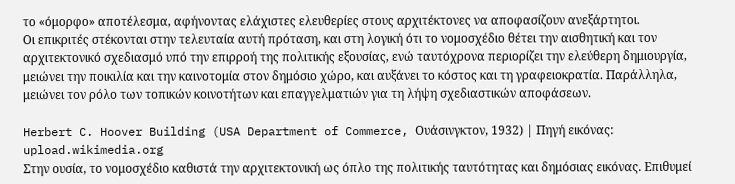το «όμορφο» αποτέλεσμα, αφήνοντας ελάχιστες ελευθερίες στους αρχιτέκτονες να αποφασίζουν ανεξάρτητοι.
Οι επικριτές στέκονται στην τελευταία αυτή πρόταση, και στη λογική ότι το νομοσχέδιο θέτει την αισθητική και τον αρχιτεκτονικό σχεδιασμό υπό την επιρροή της πολιτικής εξουσίας, ενώ ταυτόχρονα περιορίζει την ελεύθερη δημιουργία, μειώνει την ποικιλία και την καινοτομία στον δημόσιο χώρο, και αυξάνει το κόστος και τη γραφειοκρατία. Παράλληλα, μειώνει τον ρόλο των τοπικών κοινοτήτων και επαγγελματιών για τη λήψη σχεδιαστικών αποφάσεων.

Herbert C. Hoover Building (USA Department of Commerce, Ουάσινγκτον, 1932) | Πηγή εικόνας: upload.wikimedia.org
Στην ουσία, το νομοσχέδιο καθιστά την αρχιτεκτονική ως όπλο της πολιτικής ταυτότητας και δημόσιας εικόνας. Επιθυμεί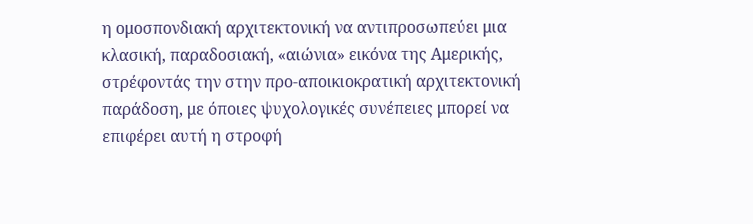η ομοσπονδιακή αρχιτεκτονική να αντιπροσωπεύει μια κλασική, παραδοσιακή, «αιώνια» εικόνα της Αμερικής, στρέφοντάς την στην προ-αποικιοκρατική αρχιτεκτονική παράδοση, με όποιες ψυχολογικές συνέπειες μπορεί να επιφέρει αυτή η στροφή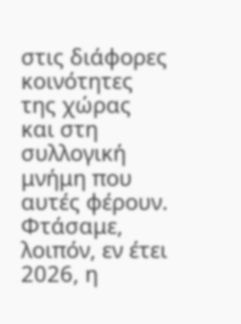στις διάφορες κοινότητες της χώρας και στη συλλογική μνήμη που αυτές φέρουν.
Φτάσαμε, λοιπόν, εν έτει 2026, η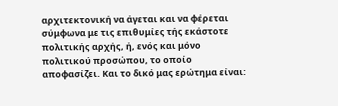αρχιτεκτονική να άγεται και να φέρεται σύμφωνα με τις επιθυμίες τής εκάστοτε πολιτικής αρχής, ή, ενός και μόνο πολιτικού προσώπου, το οποίο αποφασίζει. Και το δικό μας ερώτημα είναι: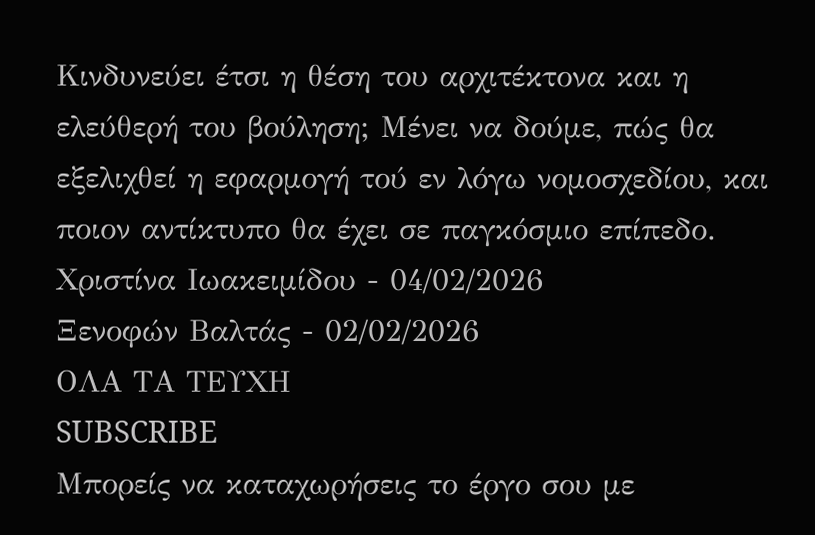Κινδυνεύει έτσι η θέση του αρχιτέκτονα και η ελεύθερή του βούληση; Μένει να δούμε, πώς θα εξελιχθεί η εφαρμογή τού εν λόγω νομοσχεδίου, και ποιον αντίκτυπο θα έχει σε παγκόσμιο επίπεδο.
Χριστίνα Ιωακειμίδου - 04/02/2026
Ξενοφών Βαλτάς - 02/02/2026
ΟΛΑ ΤΑ ΤΕΥΧΗ
SUBSCRIBE
Μπορείς να καταχωρήσεις το έργο σου με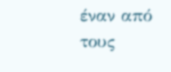έναν από τους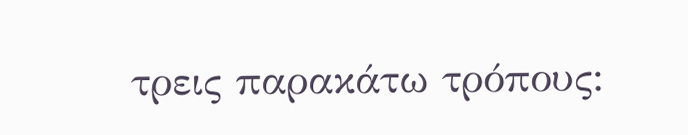τρεις παρακάτω τρόπους: